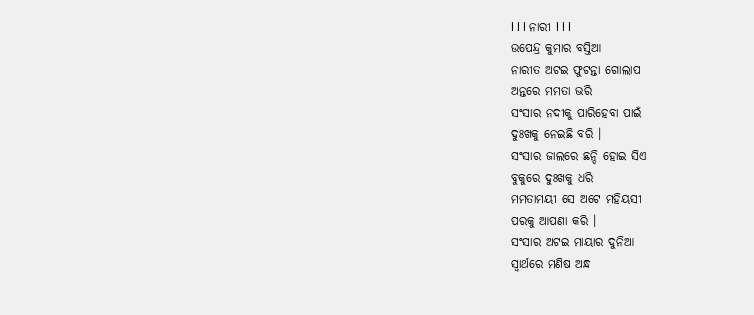l l l ନାରୀ l l l
ଉପେନ୍ଦ୍ର କୁମାର ବସ୍ତିଆ
ନାରୀତ ଅଟଇ ଫୁଟନ୍ତା ଗୋଲାପ
ଅନ୍ତରେ ମମତା ଭରି
ସଂସାର ନଦୀକୁ ପାରିହେବା ପାଇଁ
ଦୁଃଖକୁ ନେଇଛି ବରି ।
ସଂସାର ଜାଲରେ ଛନ୍ଦି ହୋଇ ସିଏ
ବୁକୁରେ ଦୁଃଖକୁ ଧରି
ମମତାମୟୀ ସେ ଅଟେ ମହିୟସୀ
ପରକୁ ଆପଣା କରି ।
ସଂସାର ଅଟଇ ମାୟାର ଦୁନିଆ
ସ୍ୱାର୍ଥରେ ମଣିଷ ଅନ୍ଧ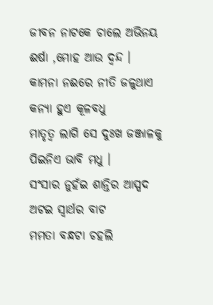ଜୀବନ ନାଟକେ ଚାଲେ ଅଭିନୟ
ଈର୍ଷା ,ମୋହ ଆଉ ଦ୍ଵନ୍ଦ ।
କାମନା ନଈରେ ନୀତି ଜଳୁଥାଏ
କନ୍ୟା ହୁଏ କୂଳବଧୁ
ମାତୃତ୍ଵ ଲାଗି ସେ ଦୁଃଖ ଜଞ୍ଜାଳକୁ
ପିଇନିଏ ଭାବି ମଧୁ ।
ସଂସାର ନୁହଁଇ ଶାନ୍ତିର ଆସ୍ପଦ
ଅଟଇ ସ୍ୱାର୍ଥର ବାଟ
ମମତା ବନ୍ଧଟା ଚହଲି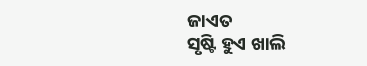ଜାଏତ
ସୃଷ୍ଟି ହୁଏ ଖାଲି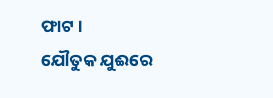ଫାଟ ।
ଯୌତୁକ ଯୁଈରେ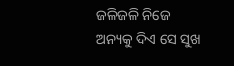ଜଳିଜଳି ନିଜେ
ଅନ୍ୟକୁ ଦିଏ ସେ ସୁଖ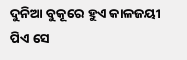ଦୁନିଆ ବୁକୂରେ ହୁଏ କାଳଜୟୀ
ପିଏ ସେ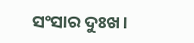ସଂସାର ଦୁଃଖ ।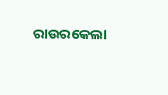ରାଉରକେଲା